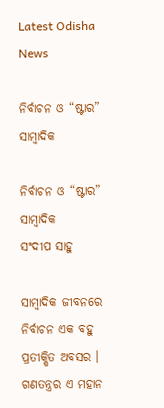Latest Odisha News

ନିର୍ବାଚନ ଓ “ଷ୍ଟାର” ସାମ୍ବାଦିକ

ନିର୍ବାଚନ ଓ “ଷ୍ଟାର” ସାମ୍ବାଦିକ
ସଂଦୀପ ସାହୁ

ସାମ୍ବାଦିକ ଜୀବନରେ ନିର୍ବାଚନ ଏକ ବହୁ ପ୍ରତୀକ୍ଷିତ ଅବସର । ଗଣତନ୍ତ୍ରର ଏ ମହାନ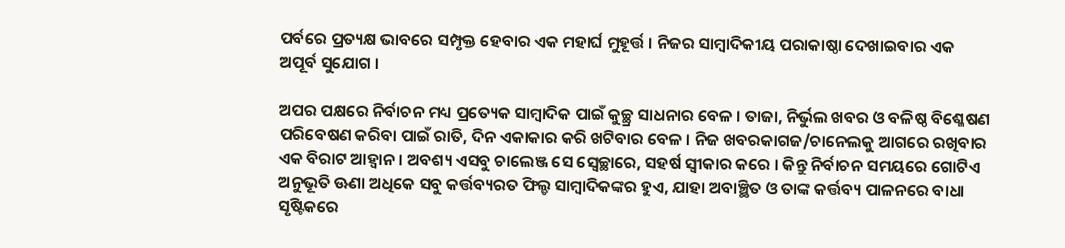ପର୍ବରେ ପ୍ରତ୍ୟକ୍ଷ ଭାବରେ ସମ୍ପୃକ୍ତ ହେବାର ଏକ ମହାର୍ଘ ମୁହୂର୍ତ୍ତ । ନିଜର ସାମ୍ବାଦିକୀୟ ପରାକାଷ୍ଠା ଦେଖାଇବାର ଏକ ଅପୂର୍ବ ସୁଯୋଗ ।

ଅପର ପକ୍ଷରେ ନିର୍ବାଚନ ମଧ୍ୟ ପ୍ରତ୍ୟେକ ସାମ୍ବାଦିକ ପାଇଁ କୁଚ୍ଛ୍ର ସାଧନାର ବେଳ । ତାଜା, ନିର୍ଭୁଲ ଖବର ଓ ବଳିଷ୍ଠ ବିଶ୍ଳେଷଣ ପରିବେଷଣ କରିବା ପାଇଁ ରାତି, ଦିନ ଏକାକାର କରି ଖଟିବାର ବେଳ । ନିଜ ଖବରକାଗଜ/ଚାନେଲକୁ ଆଗରେ ରଖିବାର ଏକ ବିରାଟ ଆହ୍ଵାନ । ଅବଶ୍ୟ ଏସବୁ ଚାଲେଞ୍ଜ ସେ ସ୍ଵେଚ୍ଛାରେ, ସହର୍ଷ ସ୍ଵୀକାର କରେ । କିନ୍ତୁ ନିର୍ବାଚନ ସମୟରେ ଗୋଟିଏ ଅନୁଭୂତି ଊଣା ଅଧିକେ ସବୁ କର୍ତ୍ତବ୍ୟରତ ଫିଲ୍ଡ ସାମ୍ବାଦିକଙ୍କର ହୁଏ, ଯାହା ଅବାଞ୍ଛିତ ଓ ତାଙ୍କ କର୍ତ୍ତବ୍ୟ ପାଳନରେ ବାଧା ସୃଷ୍ଟିକରେ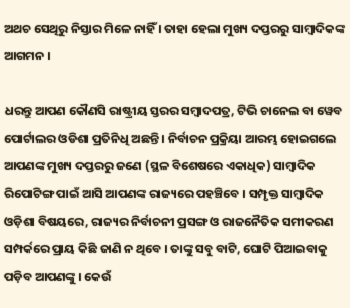ଅଥଚ ସେଥିରୁ ନିସ୍ତାର ମିଳେ ନାହିଁ । ତାହା ହେଲା ମୁଖ୍ୟ ଦପ୍ତରରୁ ସାମ୍ବାଦିକଙ୍କ ଆଗମନ ।

ଧରନ୍ତୁ ଆପଣ କୌଣସି ରାଷ୍ଟ୍ରୀୟ ସ୍ତରର ସମ୍ବାଦପତ୍ର, ଟିଭି ଚାନେଲ ବା ୱେବ ପୋର୍ଟାଲର ଓଡିଶା ପ୍ରତିନିଧି ଅଛନ୍ତି । ନିର୍ବାଚନ ପ୍ରକ୍ରିୟା ଆରମ୍ଭ ହୋଇଗଲେ ଆପଣଙ୍କ ମୁଖ୍ୟ ଦପ୍ତରରୁ ଜଣେ (ସ୍ଥଳ ବିଶେଷରେ ଏକାଧିକ) ସାମ୍ବାଦିକ ରିପୋଟିଙ୍ଗ ପାଇଁ ଆସି ଆପଣଙ୍କ ରାଜ୍ୟରେ ପହଞ୍ଚିବେ । ସମ୍ପୃକ୍ତ ସାମ୍ବାଦିକ ଓଡ଼ିଶା ବିଷୟରେ, ରାଜ୍ୟର ନିର୍ବାଚନୀ ପ୍ରସଙ୍ଗ ଓ ରାଜନୈତିକ ସମୀକରଣ ସମ୍ପର୍କରେ ପ୍ରାୟ କିଛି ଜାଣି ନ ଥିବେ । ତାଙ୍କୁ ସବୁ ବାଟି, ଘୋଟି ପିଆଇବାକୁ ପଡ଼ିବ ଆପଣଙ୍କୁ । କେଉଁ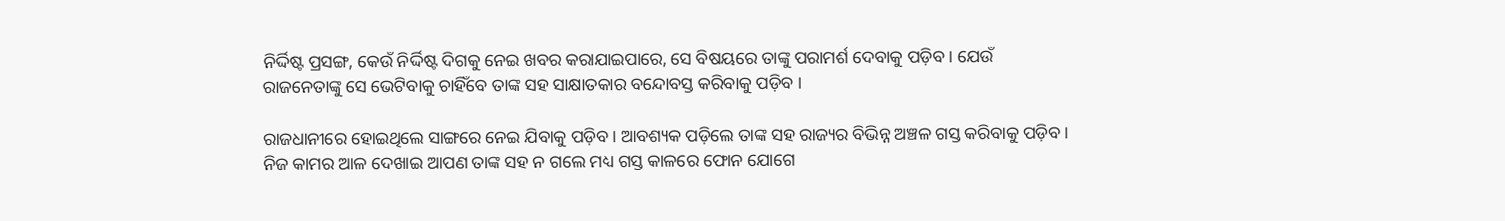ନିର୍ଦ୍ଦିଷ୍ଟ ପ୍ରସଙ୍ଗ, କେଉଁ ନିର୍ଦ୍ଦିଷ୍ଟ ଦିଗକୁ ନେଇ ଖବର କରାଯାଇପାରେ, ସେ ବିଷୟରେ ତାଙ୍କୁ ପରାମର୍ଶ ଦେବାକୁ ପଡ଼ିବ । ଯେଉଁ ରାଜନେତାଙ୍କୁ ସେ ଭେଟିବାକୁ ଚାହିଁବେ ତାଙ୍କ ସହ ସାକ୍ଷାତକାର ବନ୍ଦୋବସ୍ତ କରିବାକୁ ପଡ଼ିବ ।

ରାଜଧାନୀରେ ହୋଇଥିଲେ ସାଙ୍ଗରେ ନେଇ ଯିବାକୁ ପଡ଼ିବ । ଆବଶ୍ୟକ ପଡ଼ିଲେ ତାଙ୍କ ସହ ରାଜ୍ୟର ବିଭିନ୍ନ ଅଞ୍ଚଳ ଗସ୍ତ କରିବାକୁ ପଡ଼ିବ । ନିଜ କାମର ଆଳ ଦେଖାଇ ଆପଣ ତାଙ୍କ ସହ ନ ଗଲେ ମଧ୍ୟ ଗସ୍ତ କାଳରେ ଫୋନ ଯୋଗେ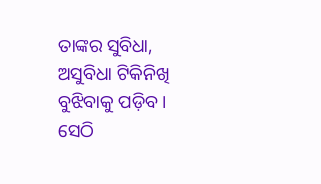ତାଙ୍କର ସୁବିଧା, ଅସୁବିଧା ଟିକିନିଖି ବୁଝିବାକୁ ପଡ଼ିବ । ସେଠି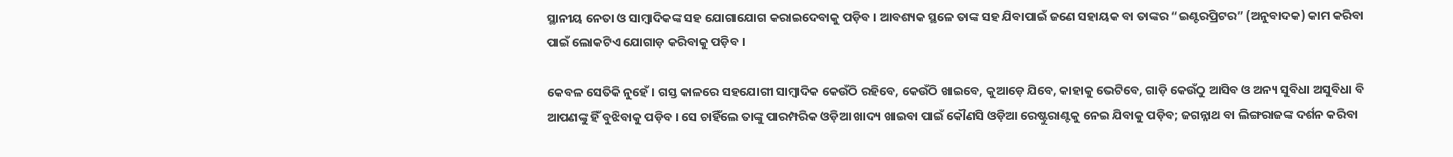ସ୍ଥାନୀୟ ନେତା ଓ ସାମ୍ବାଦିକଙ୍କ ସହ ଯୋଗାଯୋଗ କରାଇଦେବାକୁ ପଡ଼ିବ । ଆବଶ୍ୟକ ସ୍ଥଳେ ତାଙ୍କ ସହ ଯିବାପାଇଁ ଜଣେ ସହାୟକ ବା ତାଙ୍କର “ଇଣ୍ଟରପ୍ରିଟର” (ଅନୁବାଦକ) କାମ କରିବା ପାଇଁ ଲୋକଟିଏ ଯୋଗାଡ଼ କରିବାକୁ ପଡ଼ିବ ।

କେବଳ ସେତିକି ନୁହେଁ । ଗସ୍ତ କାଳରେ ସହଯୋଗୀ ସାମ୍ବାଦିକ କେଉଁଠି ରହିବେ, କେଉଁଠି ଖାଇବେ, କୁଆଡ଼େ ଯିବେ, କାହାକୁ ଭେଟିବେ, ଗାଡ଼ି କେଉଁଠୁ ଆସିବ ଓ ଅନ୍ୟ ସୁବିଧା ଅସୁବିଧା ବି ଆପଣଙ୍କୁ ହିଁ ବୁଝିବାକୁ ପଡ଼ିବ । ସେ ଚାହିଁଲେ ତାଙ୍କୁ ପାରମ୍ପରିକ ଓଡ଼ିଆ ଖାଦ୍ୟ ଖାଇବା ପାଇଁ କୌଣସି ଓଡ଼ିଆ ରେଷ୍ଟୁରାଣ୍ଟକୁ ନେଇ ଯିବାକୁ ପଡ଼ିବ; ଜଗନ୍ନାଥ ବା ଲିଙ୍ଗରାଜଙ୍କ ଦର୍ଶନ କରିବା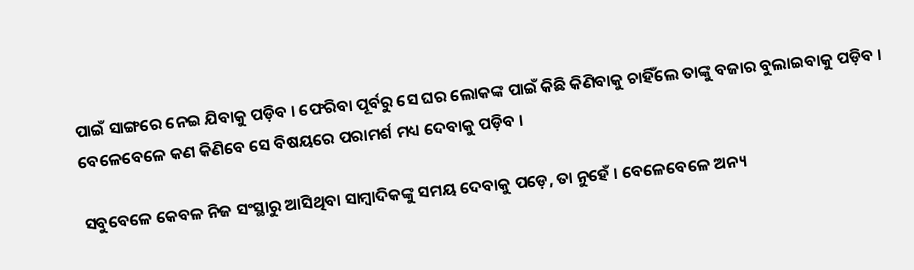ପାଇଁ ସାଙ୍ଗରେ ନେଇ ଯିବାକୁ ପଡ଼ିବ । ଫେରିବା ପୂର୍ବରୁ ସେ ଘର ଲୋକଙ୍କ ପାଇଁ କିଛି କିଣିବାକୁ ଚାହିଁଲେ ତାଙ୍କୁ ବଜାର ବୁଲାଇବାକୁ ପଡ଼ିବ । ବେଳେବେଳେ କଣ କିଣିବେ ସେ ବିଷୟରେ ପରାମର୍ଶ ମଧ୍ୟ ଦେବାକୁ ପଡ଼ିବ ।

ସବୁବେଳେ କେବଳ ନିଜ ସଂସ୍ଥାରୁ ଆସିଥିବା ସାମ୍ବାଦିକଙ୍କୁ ସମୟ ଦେବାକୁ ପଡ଼େ, ତା ନୁହେଁ । ବେଳେବେଳେ ଅନ୍ୟ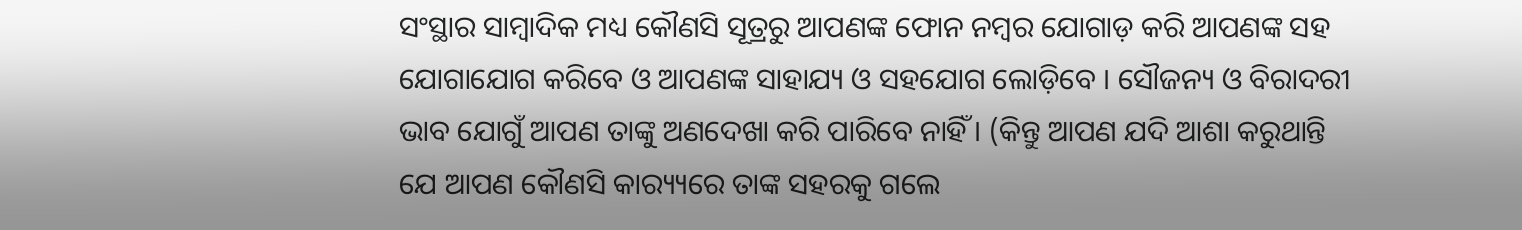ସଂସ୍ଥାର ସାମ୍ବାଦିକ ମଧ୍ୟ କୌଣସି ସୂତ୍ରରୁ ଆପଣଙ୍କ ଫୋନ ନମ୍ବର ଯୋଗାଡ଼ କରି ଆପଣଙ୍କ ସହ ଯୋଗାଯୋଗ କରିବେ ଓ ଆପଣଙ୍କ ସାହାଯ୍ୟ ଓ ସହଯୋଗ ଲୋଡ଼ିବେ । ସୌଜନ୍ୟ ଓ ବିରାଦରୀ ଭାବ ଯୋଗୁଁ ଆପଣ ତାଙ୍କୁ ଅଣଦେଖା କରି ପାରିବେ ନାହିଁ । (କିନ୍ତୁ ଆପଣ ଯଦି ଆଶା କରୁଥାନ୍ତି ଯେ ଆପଣ କୌଣସି କାର‌୍ୟ୍ୟରେ ତାଙ୍କ ସହରକୁ ଗଲେ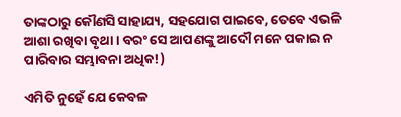ତାଙ୍କଠାରୁ କୌଣସି ସାହାଯ୍ୟ, ସହଯୋଗ ପାଇବେ, ତେବେ ଏଭଳି ଆଶା ରଖିବା ବୃଥା । ବରଂ ସେ ଆପଣଙ୍କୁ ଆଦୌ ମନେ ପକାଇ ନ ପାରିବାର ସମ୍ଭାବନା ଅଧିକ!)

ଏମିତି ନୁହେଁ ଯେ କେବଳ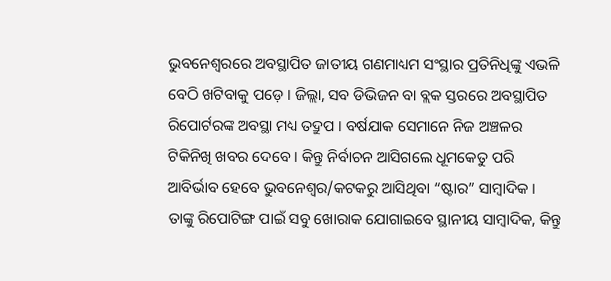ଭୁବନେଶ୍ୱରରେ ଅବସ୍ଥାପିତ ଜାତୀୟ ଗଣମାଧ୍ୟମ ସଂସ୍ଥାର ପ୍ରତିନିଧିଙ୍କୁ ଏଭଳି ବେଠି ଖଟିବାକୁ ପଡ଼େ । ଜିଲ୍ଲା, ସବ ଡିଭିଜନ ବା ବ୍ଲକ ସ୍ତରରେ ଅବସ୍ଥାପିତ ରିପୋର୍ଟରଙ୍କ ଅବସ୍ଥା ମଧ୍ୟ ତଦ୍ରୁପ । ବର୍ଷଯାକ ସେମାନେ ନିଜ ଅଞ୍ଚଳର ଟିକିନିଖି ଖବର ଦେବେ । କିନ୍ତୁ ନିର୍ବାଚନ ଆସିଗଲେ ଧୂମକେତୁ ପରି ଆବିର୍ଭାବ ହେବେ ଭୁବନେଶ୍ୱର/କଟକରୁ ଆସିଥିବା “ଷ୍ଟାର” ସାମ୍ବାଦିକ । ତାଙ୍କୁ ରିପୋଟିଙ୍ଗ ପାଇଁ ସବୁ ଖୋରାକ ଯୋଗାଇବେ ସ୍ଥାନୀୟ ସାମ୍ବାଦିକ, କିନ୍ତୁ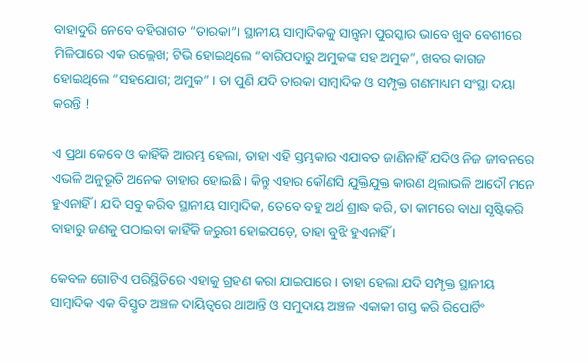ବାହାଦୁରି ନେବେ ବହିରାଗତ “ତାରକା”। ସ୍ଥାନୀୟ ସାମ୍ବାଦିକକୁ ସାନ୍ତ୍ଵନା ପୁରସ୍କାର ଭାବେ ଖୁବ ବେଶୀରେ ମିଳିପାରେ ଏକ ଉଲ୍ଲେଖ; ଟିଭି ହୋଇଥିଲେ “ବାରିପଦାରୁ ଅମୁକଙ୍କ ସହ ଅମୁକ”, ଖବର କାଗଜ ହୋଇଥିଲେ “ସହଯୋଗ; ଅମୁକ” । ତା ପୁଣି ଯଦି ତାରକା ସାମ୍ବାଦିକ ଓ ସମ୍ପୃକ୍ତ ଗଣମାଧ୍ୟମ ସଂସ୍ଥା ଦୟା କରନ୍ତି !

ଏ ପ୍ରଥା କେବେ ଓ କାହିଁକି ଆରମ୍ଭ ହେଲା, ତାହା ଏହି ସ୍ତମ୍ଭକାର ଏଯାବତ ଜାଣିନାହିଁ ଯଦିଓ ନିଜ ଜୀବନରେ ଏଭଳି ଅନୁଭୂତି ଅନେକ ତାହାର ହୋଇଛି । କିନ୍ତୁ ଏହାର କୌଣସି ଯୁକ୍ତିଯୁକ୍ତ କାରଣ ଥିଲାଭଳି ଆଦୌ ମନେ ହୁଏନାହିଁ । ଯଦି ସବୁ କରିବ ସ୍ଥାନୀୟ ସାମ୍ବାଦିକ, ତେବେ ବହୁ ଅର୍ଥ ଶ୍ରାଦ୍ଧ କରି, ତା କାମରେ ବାଧା ସୃଷ୍ଟିକରି ବାହାରୁ ଜଣକୁ ପଠାଇବା କାହିଁକି ଜରୁରୀ ହୋଇପଡ଼େ, ତାହା ବୁଝି ହୁଏନାହିଁ ।

କେବଳ ଗୋଟିଏ ପରିସ୍ଥିତିରେ ଏହାକୁ ଗ୍ରହଣ କରା ଯାଇପାରେ । ତାହା ହେଲା ଯଦି ସମ୍ପୃକ୍ତ ସ୍ଥାନୀୟ ସାମ୍ବାଦିକ ଏକ ବିସ୍ତୃତ ଅଞ୍ଚଳ ଦାୟିତ୍ଵରେ ଥାଆନ୍ତି ଓ ସମୁଦାୟ ଅଞ୍ଚଳ ଏକାକୀ ଗସ୍ତ କରି ରିପୋର୍ଟିଂ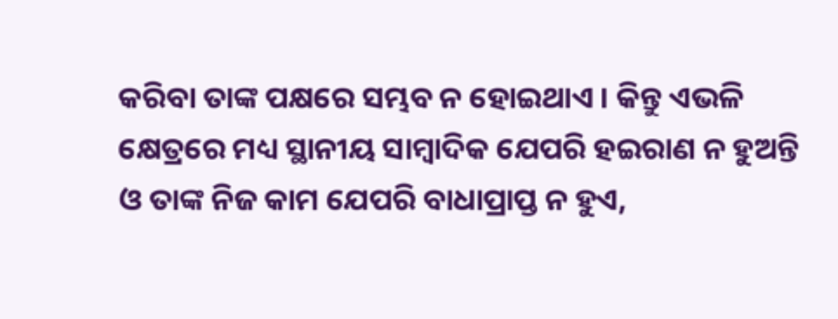କରିବା ତାଙ୍କ ପକ୍ଷରେ ସମ୍ଭବ ନ ହୋଇଥାଏ । କିନ୍ତୁ ଏଭଳି କ୍ଷେତ୍ରରେ ମଧ୍ୟ ସ୍ଥାନୀୟ ସାମ୍ବାଦିକ ଯେପରି ହଇରାଣ ନ ହୁଅନ୍ତି ଓ ତାଙ୍କ ନିଜ କାମ ଯେପରି ବାଧାପ୍ରାପ୍ତ ନ ହୁଏ,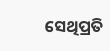ସେଥିପ୍ରତି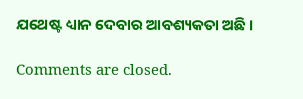ଯଥେଷ୍ଟ ଧ୍ୟାନ ଦେବାର ଆବଶ୍ୟକତା ଅଛି ।

Comments are closed.